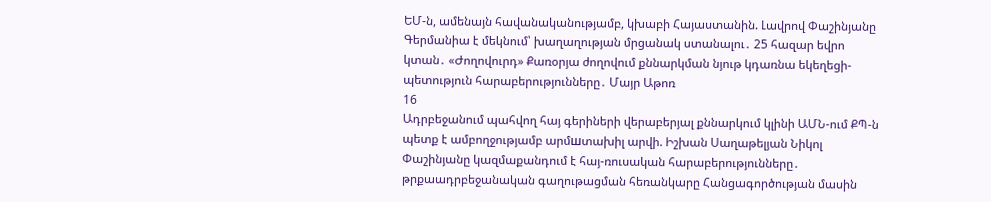ԵՄ-ն, ամենայն հավանականությամբ, կխաբի Հայաստանին. Լավրով Փաշինյանը Գերմանիա է մեկնում՝ խաղաղության մրցանակ ստանալու․ 25 հազար եվրո կտան․ «Ժողովուրդ» Քառօրյա ժողովում քննարկման նյութ կդառնա եկեղեցի-պետություն հարաբերությունները․ Մայր Աթոռ
16
Ադրբեջանում պահվող հայ գերիների վերաբերյալ քննարկում կլինի ԱՄՆ-ում ՔՊ-ն պետք է ամբողջությամբ արմшտախիլ արվի. Իշխան Սաղաթելյան Նիկոլ Փաշինյանը կազմաքանդում է հայ-ռուսական հարաբերությունները․ թրքաադրբեջանական գաղութացման հեռանկարը Հանցագործության մասին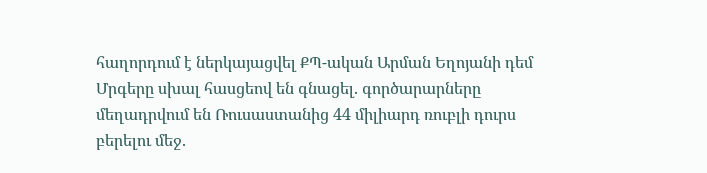հաղորդում է ներկայացվել ՔՊ-ական Արման Եղոյանի դեմ Մրգերը սխալ հասցեով են գնացել. գործարարները մեղադրվում են Ռուսաստանից 44 միլիարդ ռուբլի դուրս բերելու մեջ.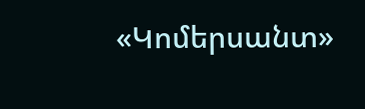«Կոմերսանտ»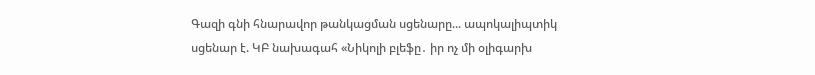Գազի գնի հնարավոր թանկացման սցենարը... ապոկալիպտիկ սցենար է. ԿԲ նախագահ «Նիկոլի բլեֆը․ իր ոչ մի օլիգարխ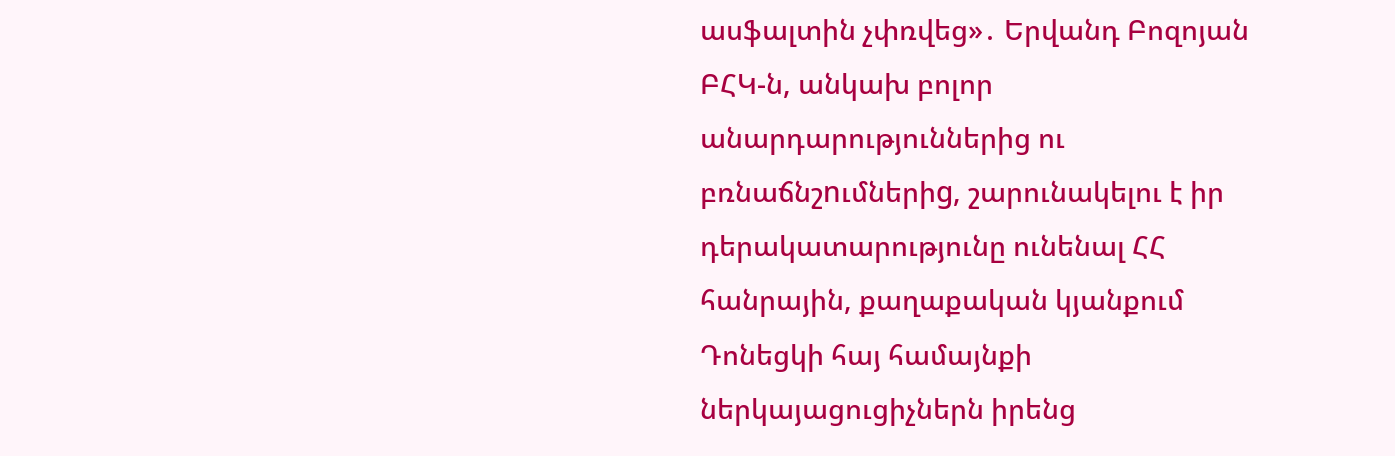ասֆալտին չփռվեց»․ Երվանդ Բոզոյան ԲՀԿ-ն, անկախ բոլոր անարդարություններից ու բռնաճնշnւմներիg, շարունակելու է իր դերակատարությունը ունենալ ՀՀ հանրային, քաղաքական կյանքում Դոնեցկի հայ համայնքի ներկայացուցիչներն իրենց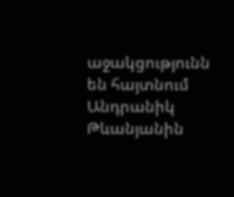աջակցությունն են հայտնում Անդրանիկ Թևանյանին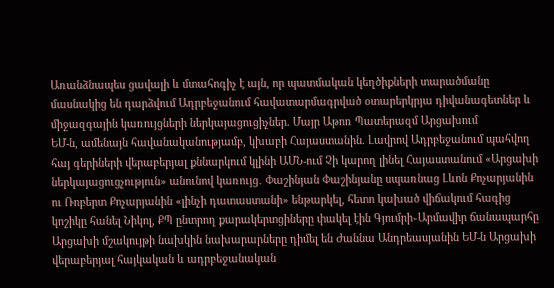Առանձնապես ցավալի և մտահոգիչ է այն, որ պատմական կեղծիքների տարածմանը մասնակից են դարձվում Ադրբեջանում հավատարմագրված օտարերկրյա դիվանագետներ և միջազգային կառույցների ներկայացուցիչներ. Մայր Աթոռ Պատերազմ Արցախում
ԵՄ-ն, ամենայն հավանականությամբ, կխաբի Հայաստանին. Լավրով Ադրբեջանում պահվող հայ գերիների վերաբերյալ քննարկում կլինի ԱՄՆ-ում Չի կարող լինել Հայաստանում «Արցախի ներկայացուցչություն» անունով կառույց․ Փաշինյան Փաշինյանը սպառնաց Լևոն Քոչարյանին ու Ռոբերտ Քոչարյանին «լինչի դատաստանի» ենթարկել, հետո կախած վիճակում հագից կոշիկը հանել Նիկոլ, ՔՊ ընտրող քարակերտցիները փակել էին Գյումրի֊Արմավիր ճանապարհը Արցախի մշակույթի նախկին նախարարները դիմել են Ժաննա Անդրեասյանին ԵՄ-ն Արցախի վերաբերյալ հայկական և ադրբեջանական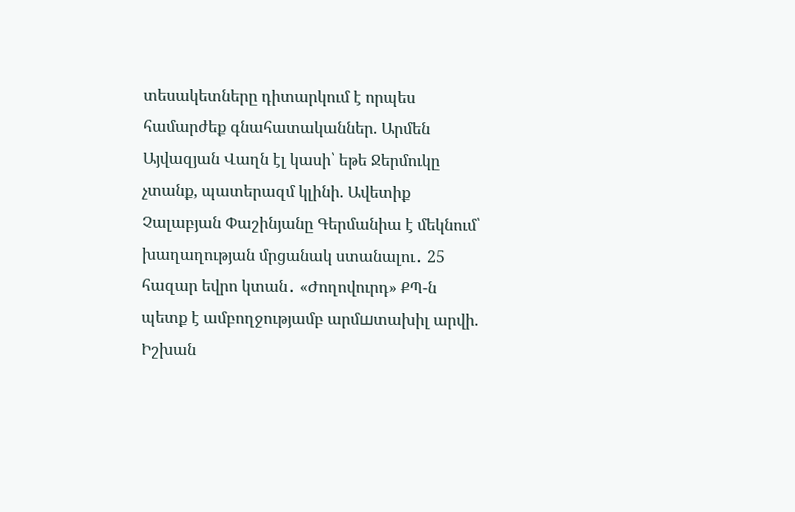տեսակետները դիտարկում է որպես համարժեք գնահատականներ. Արմեն Այվազյան Վաղն էլ կասի՝ եթե Ջերմուկը չտանք, պատերազմ կլինի. Ավետիք Չալաբյան Փաշինյանը Գերմանիա է մեկնում՝ խաղաղության մրցանակ ստանալու․ 25 հազար եվրո կտան․ «Ժողովուրդ» ՔՊ-ն պետք է ամբողջությամբ արմшտախիլ արվի. Իշխան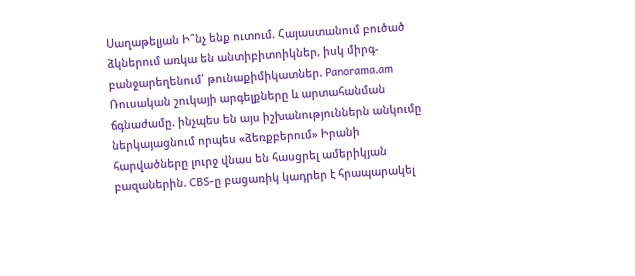Սաղաթելյան Ի՞նչ ենք ուտում. Հայաստանում բուծած ձկներում առկա են անտիբիտոիկներ, իսկ միրգ-բանջարեղենում՝ թունաքիմիկատներ. Panorama.am Ռուսական շուկայի արգելքները և արտահանման ճգնաժամը. ինչպես են այս իշխանություններն անկումը ներկայացնում որպես «ձեռքբերում» Իրանի հարվածները լուրջ վնաս են հասցրել ամերիկյան բազաներին. CBS-ը բացառիկ կադրեր է հրապարակել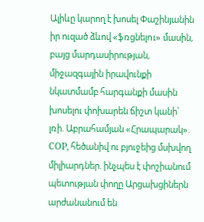Ալիևը կարող է խոսել Փաշինյանին իր ուզած ձևով «ֆռցնելnւ» մասին, բայց մարդասիրության, միջազգային իրավունքի նկատմամբ հարգանքի մասին խոսելու փոխարեն ճիշտ կանի՝ լռի. Աբրահամյան «Հրապարակ». COP, հեծանիվ ու բյուջեից մսխվող միլիարդներ. ինչպես է փոշիանում պետության փողը Արցախցիներն արժանանում են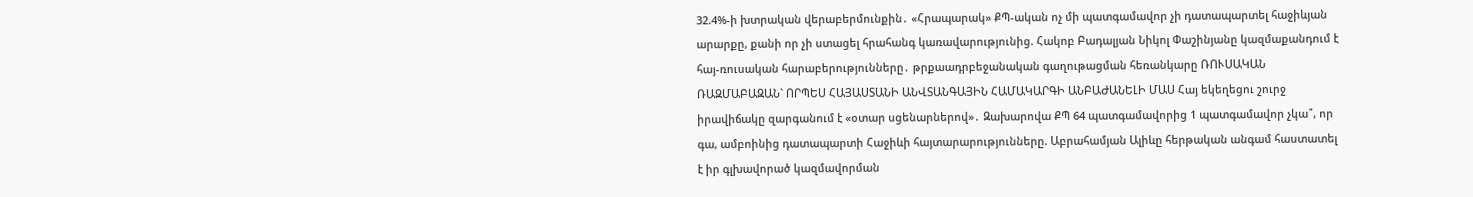32.4%-ի խտրական վերաբերմունքին․ «Հրապարակ» ՔՊ-ական ոչ մի պատգամավոր չի դատապարտել հաջիևյան արարքը, քանի որ չի ստացել հրահանգ կառավարությունից. Հակոբ Բադալյան Նիկոլ Փաշինյանը կազմաքանդում է հայ-ռուսական հարաբերությունները․ թրքաադրբեջանական գաղութացման հեռանկարը ՌՈՒՍԱԿԱՆ ՌԱԶՄԱԲԱԶԱՆ` ՈՐՊԵՍ ՀԱՅԱՍՏԱՆԻ ԱՆՎՏԱՆԳԱՅԻՆ ՀԱՄԱԿԱՐԳԻ ԱՆԲԱԺԱՆԵԼԻ ՄԱՍ Հայ եկեղեցու շուրջ իրավիճակը զարգանում է «օտար սցենարներով»․ Զախարովա ՔՊ 64 պատգամավորից 1 պատգամավոր չկա՞, որ գա, ամբոինից դատապարտի Հաջիևի հայտարարությունները. Աբրահամյան Ալիևը հերթական անգամ հաստատել է իր գլխավորած կազմավորման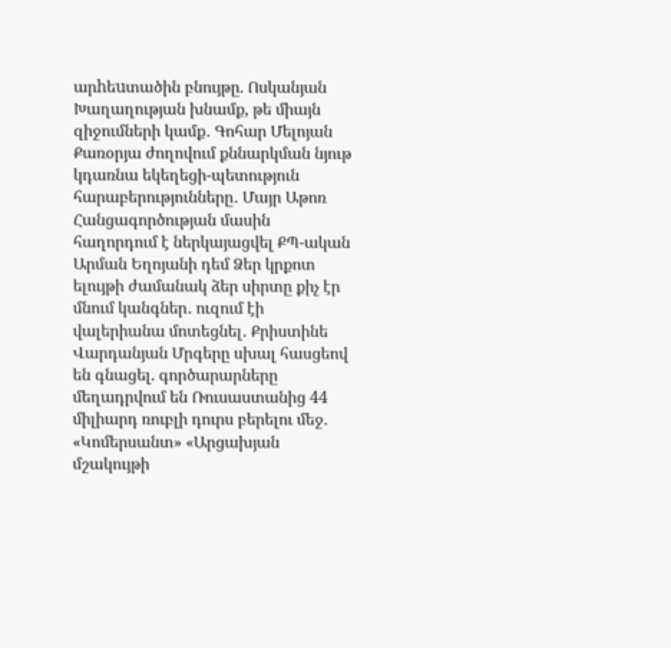արhեuտածին բնույթը. Ոսկանյան Խաղաղության խնամք, թե միայն զիջումների կամք․ Գոհար Մելոյան Քառօրյա ժողովում քննարկման նյութ կդառնա եկեղեցի-պետություն հարաբերությունները․ Մայր Աթոռ Հանցագործության մասին հաղորդում է ներկայացվել ՔՊ-ական Արման Եղոյանի դեմ Ձեր կրքոտ ելույթի ժամանակ ձեր սիրտը քիչ էր մնում կանգներ․ ուզում էի վալերիանա մոտեցնել․ Քրիստինե Վարդանյան Մրգերը սխալ հասցեով են գնացել. գործարարները մեղադրվում են Ռուսաստանից 44 միլիարդ ռուբլի դուրս բերելու մեջ. «Կոմերսանտ» «Արցախյան մշակույթի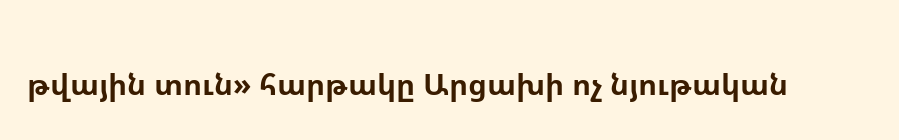թվային տուն» հարթակը Արցախի ոչ նյութական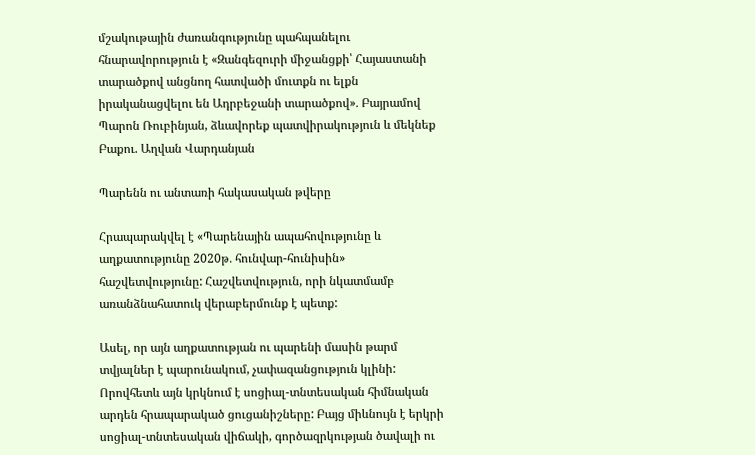մշակութային ժառանգությունը պահպանելու հնարավորություն է «Զանգեզուրի միջանցքի՝ Հայաստանի տարածքով անցնող հատվածի մուտքն ու ելքն իրականացվելու են Ադրբեջանի տարածքով»․ Բայրամով Պարոն Ռուբինյան, ձևավորեք պատվիրակություն և մեկնեք Բաքու. Աղվան Վարդանյան

Պարենն ու անտառի հակասական թվերը

Հրապարակվել է «Պարենային ապահովությունը և աղքատությունը 2020թ․ հունվար-հունիսին» հաշվետվությունը: Հաշվետվություն, որի նկատմամբ առանձնահատուկ վերաբերմունք է պետք:

Ասել, որ այն աղքատության ու պարենի մասին թարմ տվյալներ է պարունակում, չափազանցություն կլինի: Որովհետև այն կրկնում է սոցիալ-տնտեսական հիմնական արդեն հրապարակած ցուցանիշները: Բայց միևնույն է երկրի սոցիալ-տնտեսական վիճակի, գործազրկության ծավալի ու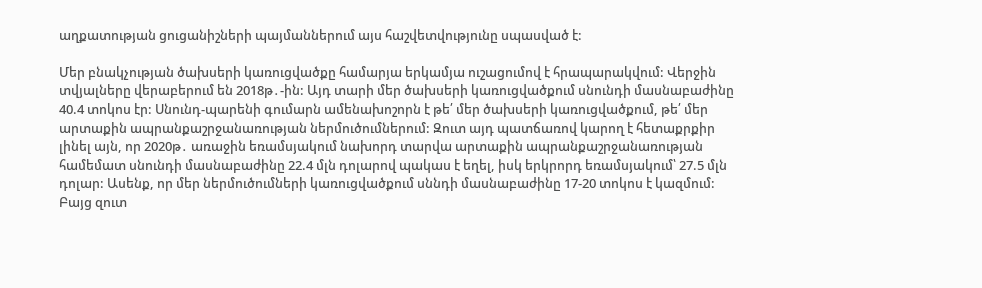աղքատության ցուցանիշների պայմաններում այս հաշվետվությունը սպասված է:

Մեր բնակչության ծախսերի կառուցվածքը համարյա երկամյա ուշացումով է հրապարակվում: Վերջին տվյալները վերաբերում են 2018թ․-ին: Այդ տարի մեր ծախսերի կառուցվածքում սնունդի մասնաբաժինը 40.4 տոկոս էր: Սնունդ-պարենի գումարն ամենախոշորն է թե՛ մեր ծախսերի կառուցվածքում, թե՛ մեր արտաքին ապրանքաշրջանառության ներմուծումներում: Զուտ այդ պատճառով կարող է հետաքրքիր լինել այն, որ 2020թ․ առաջին եռամսյակում նախորդ տարվա արտաքին ապրանքաշրջանառության համեմատ սնունդի մասնաբաժինը 22.4 մլն դոլարով պակաս է եղել, իսկ երկրորդ եռամսյակում՝ 27.5 մլն դոլար: Ասենք, որ մեր ներմուծումների կառուցվածքում սննդի մասնաբաժինը 17-20 տոկոս է կազմում: Բայց զուտ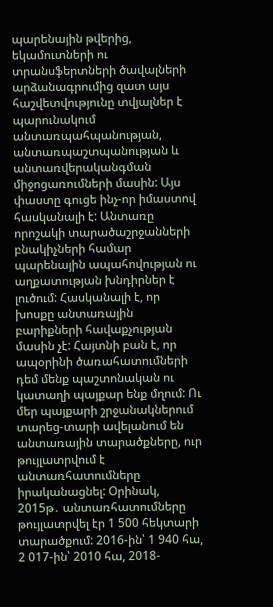պարենային թվերից, եկամուտների ու տրանսֆերտների ծավալների արձանագրումից զատ այս հաշվետվությունը տվյալներ է պարունակում անտառպահպանության, անտառպաշտպանության և անտառվերականգման միջոցառումների մասին: Այս փաստը գուցե ինչ-որ իմաստով հասկանալի է: Անտառը որոշակի տարածաշրջանների բնակիչների համար պարենային ապահովության ու աղքատության խնդիրներ է լուծում: Հասկանալի է, որ խոսքը անտառային բարիքների հավաքչության մասին չէ: Հայտնի բան է, որ ապօրինի ծառահատումների դեմ մենք պաշտոնական ու կատաղի պայքար ենք մղում: Ու մեր պայքարի շրջանակներում տարեց-տարի ավելանում են անտառային տարածքները, ուր թույլատրվում է անտառհատումները իրականացնել: Օրինակ, 2015թ․ անտառհատումները թույլատրվել էր 1 500 հեկտարի տարածքում: 2016-ին՝ 1 940 հա, 2 017-ին՝ 2010 հա, 2018-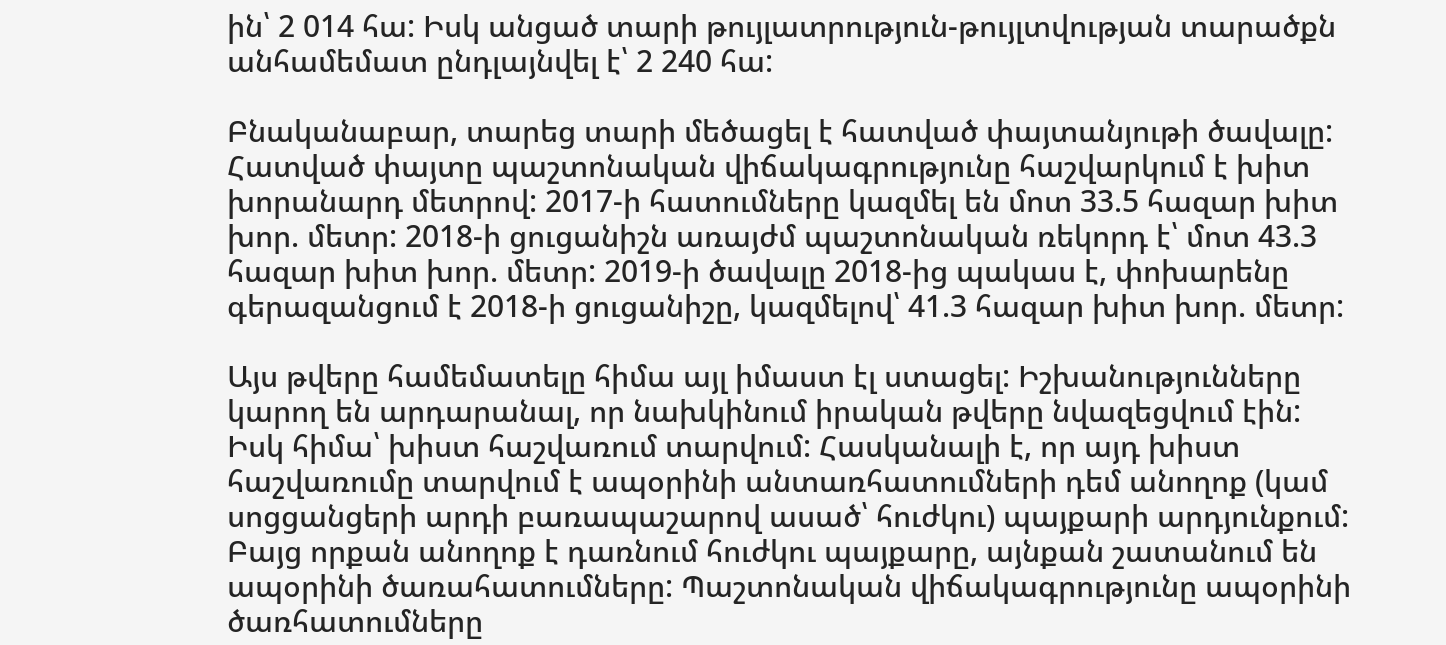ին՝ 2 014 հա: Իսկ անցած տարի թույլատրություն-թույլտվության տարածքն անհամեմատ ընդլայնվել է՝ 2 240 հա:

Բնականաբար, տարեց տարի մեծացել է հատված փայտանյութի ծավալը: Հատված փայտը պաշտոնական վիճակագրությունը հաշվարկում է խիտ խորանարդ մետրով: 2017-ի հատումները կազմել են մոտ 33.5 հազար խիտ խոր. մետր: 2018-ի ցուցանիշն առայժմ պաշտոնական ռեկորդ է՝ մոտ 43.3 հազար խիտ խոր. մետր: 2019-ի ծավալը 2018-ից պակաս է, փոխարենը գերազանցում է 2018-ի ցուցանիշը, կազմելով՝ 41.3 հազար խիտ խոր. մետր:

Այս թվերը համեմատելը հիմա այլ իմաստ էլ ստացել: Իշխանությունները կարող են արդարանալ, որ նախկինում իրական թվերը նվազեցվում էին: Իսկ հիմա՝ խիստ հաշվառում տարվում: Հասկանալի է, որ այդ խիստ հաշվառումը տարվում է ապօրինի անտառհատումների դեմ անողոք (կամ սոցցանցերի արդի բառապաշարով ասած՝ հուժկու) պայքարի արդյունքում: Բայց որքան անողոք է դառնում հուժկու պայքարը, այնքան շատանում են ապօրինի ծառահատումները: Պաշտոնական վիճակագրությունը ապօրինի ծառհատումները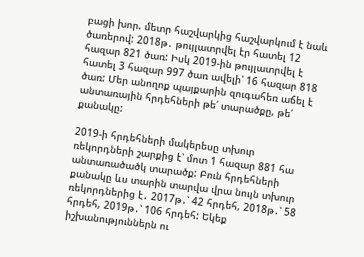բացի խոր. մետր հաշվարկից հաշվարկում է նաև ծառերով: 2018թ․ թույլատրվել էր հատել 12 հազար 821 ծառ: Իսկ 2019-ին թույլատրվել է հատել 3 հազար 997 ծառ ավելի՝ 16 հազար 818 ծառ: Մեր անողոք պայքարին զուգահեռ աճել է անտառային հրդեհների թե՛ տարածքը, թե՛ քանակը:

2019-ի հրդեհների մակերեսը տխուր ռեկորդների շարքից է՝ մոտ 1 հազար 881 հա անտառածածկ տարածք: Բուն հրդեհների քանակը ևս տարին տարվա վրա նույն տխուր ռեկորդներից է․ 2017թ․՝ 42 հրդեհ, 2018թ․՝ 58 հրդեհ, 2019թ․՝ 106 հրդեհ: Եկեք իշխանություններն ու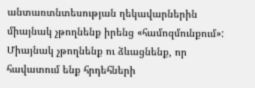անտառտնտեսության ղեկավարներին միայնակ չթողնենք իրենց «համոզմունքում»: Միայնակ չթողնենք ու ձևացնենք, որ հավատում ենք հրդեհների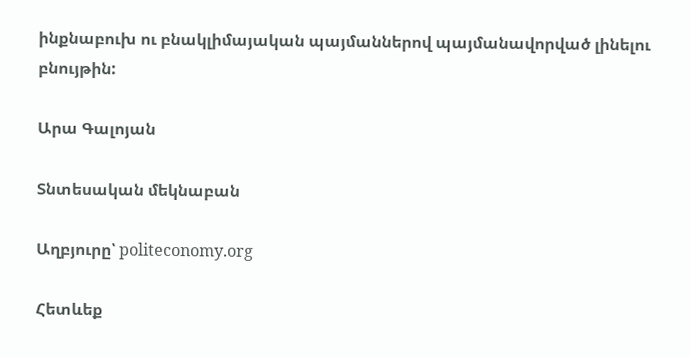ինքնաբուխ ու բնակլիմայական պայմաններով պայմանավորված լինելու բնույթին:

Արա Գալոյան

Տնտեսական մեկնաբան

Աղբյուրը՝ politeconomy.org

Հետևեք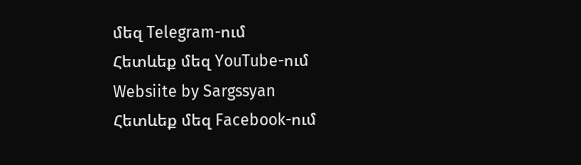մեզ Telegram-ում
Հետևեք մեզ YouTube-ում
Websiite by Sargssyan
Հետևեք մեզ Facebook-ում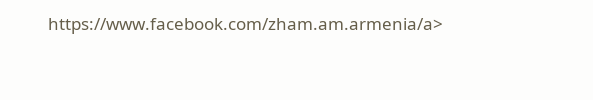https://www.facebook.com/zham.am.armenia/a>